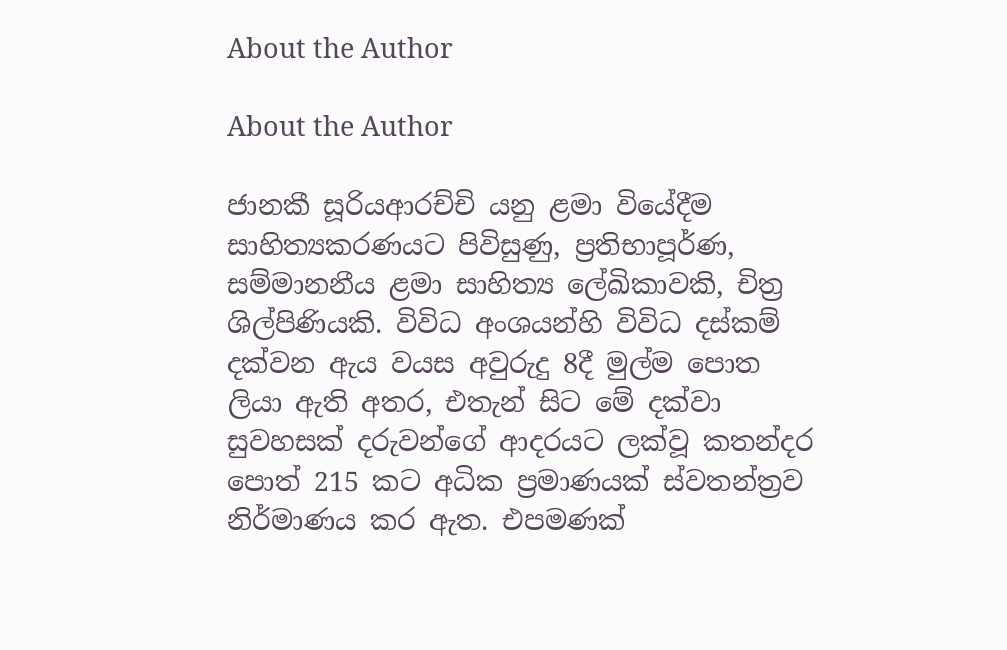About the Author

About the Author

ජානකී සූරියආරච්චි යනු ළමා වියේදීම සාහිත්‍යකරණයට පිවිසුණු, ප්‍රතිභාපූර්ණ, සම්මානනීය ළමා සාහිත්‍ය ලේඛිකාවකි, චිත්‍ර ශිල්පිණියකි. විවිධ අංශයන්හි විවිධ දස්කම් දක්වන ඇය වයස අවුරුදු 8දී මුල්ම පොත ලියා ඇති අතර, එතැන් සිට මේ දක්වා සුවහසක් දරුවන්ගේ ආදරයට ලක්වූ කතන්දර පොත් 215 කට අධික ප්‍රමාණයක් ස්වතන්ත්‍රව නිර්මාණය කර ඇත. එපමණක්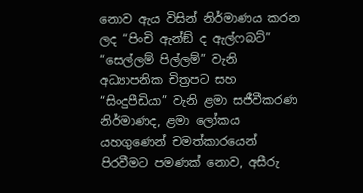නොව ඇය විසින් නිර්මාණය කරන ලද “පිංචි ඇන්ඞ් ද ඇල්ෆබට්” “සෙල්ලම් පිල්ලම්” වැනි අධ්‍යාපනික චිත්‍රපට සහ “සිංදුපීඩියා” වැනි ළමා සජීවීකරණ නිර්මාණද, ළමා ලෝකය යහගුණෙන් චමත්කාරයෙන් පිරවීමට පමණක් නොව, අසීරු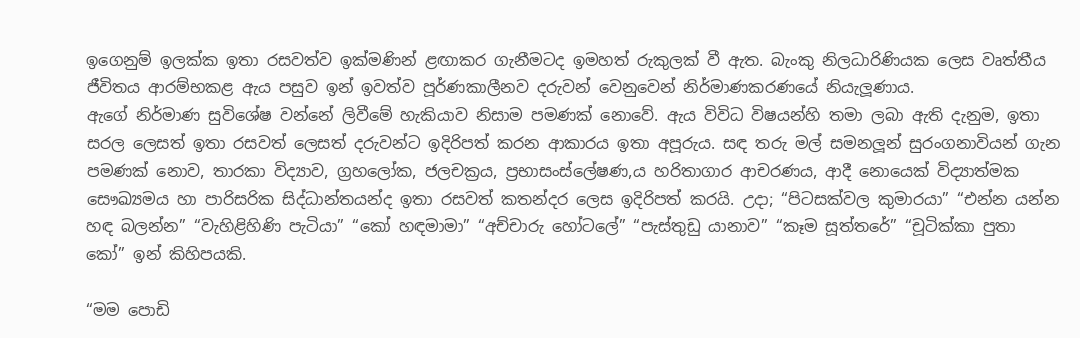ඉගෙනුම් ඉලක්ක ඉතා රසවත්ව ඉක්මණින් ළඟාකර ගැනීමටද ඉමහත් රුකුලක් වී ඇත. බැංකු නිලධාරිණියක ලෙස වෘත්තීය ජීවිතය ආරම්භකළ ඇය පසුව ඉන් ඉවත්ව පූර්ණකාලීනව දරුවන් වෙනුවෙන් නිර්මාණකරණයේ නියැලූණාය.
ඇගේ නිර්මාණ සුවිශේෂ වන්නේ ලිවීමේ හැකියාව නිසාම පමණක් නොවේ. ඇය විවිධ විෂයන්හි තමා ලබා ඇති දැනුම, ඉතා සරල ලෙසත් ඉතා රසවත් ලෙසත් දරුවන්ට ඉදිරිපත් කරන ආකාරය ඉතා අපූරුය. සඳ තරු මල් සමනලූන් සුරංගනාවියන් ගැන පමණක් නොව, තාරකා විද්‍යාව, ග්‍රහලෝක, ජලචක්‍රය, ප්‍රභාසංස්ලේෂණ,ය හරිතාගාර ආචරණය, ආදී නොයෙක් විද්‍යාත්මක සෞඛ්‍යමය හා පාරිසරික සිද්ධාන්තයන්ද ඉතා රසවත් කතන්දර ලෙස ඉදිරිපත් කරයි. උදා; “පිටසක්වල කුමාරයා” “එන්න යන්න හඳ බලන්න” “වැහිළිහිණි පැටියා” “කෝ හඳමාමා” “අච්චාරු හෝටලේ” “පැස්තුඩු යානාව” “කෑම සූත්තරේ” “චූටික්කා පුතා කෝ” ඉන් කිහිපයකි.

“මම පොඩි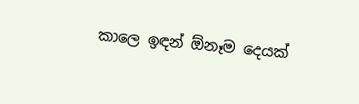කාලෙ ඉඳන් ඕනෑම දෙයක්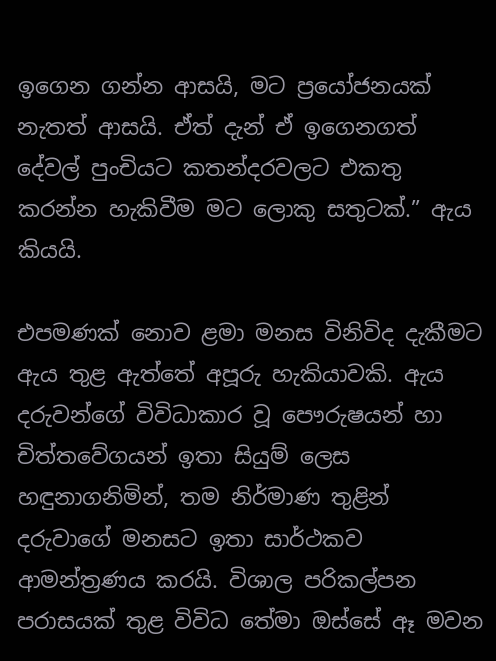ඉගෙන ගන්න ආසයි, මට ප්‍රයෝජනයක් නැතත් ආසයි. ඒත් දැන් ඒ ඉගෙනගත් දේවල් පුංචියට කතන්දරවලට එකතු කරන්න හැකිවීම මට ලොකු සතුටක්.” ඇය කියයි.

එපමණක් නොව ළමා මනස විනිවිද දැකීමට ඇය තුළ ඇත්තේ අපූරු හැකියාවකි. ඇය දරුවන්ගේ විවිධාකාර වූ පෞරුෂයන් හා චිත්තවේගයන් ඉතා සියුම් ලෙස හඳුනාගනිමින්, තම නිර්මාණ තුළින් දරුවාගේ මනසට ඉතා සාර්ථකව ආමන්ත්‍රණය කරයි. විශාල පරිකල්පන පරාසයක් තුළ විවිධ තේමා ඔස්සේ ඈ මවන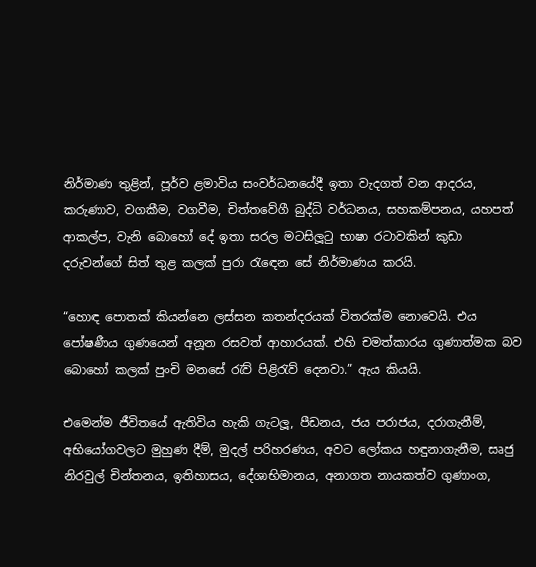නිර්මාණ තුළින්, පූර්ව ළමාවිය සංවර්ධනයේදී ඉතා වැදගත් වන ආදරය, කරුණාව, වගකීම, වගවීම, චිත්තවේගී බුද්ධි වර්ධනය, සහකම්පනය, යහපත් ආකල්ප, වැනි බොහෝ දේ ඉතා සරල මටසිලූටු භාෂා රටාවකින් කුඩා දරුවන්ගේ සිත් තුළ කලක් පුරා රැඳෙන සේ නිර්මාණය කරයි.

“හොඳ පොතක් කියන්නෙ ලස්සන කතන්දරයක් විතරක්ම නොවෙයි. එය පෝෂණීය ගුණයෙන් අනූන රසවත් ආහාරයක්. එහි චමත්කාරය ගුණාත්මක බව බොහෝ කලක් පුංචි මනසේ රැව් පිළිරැව් දෙනවා.” ඇය කියයි.

එමෙන්ම ජීවිතයේ ඇතිවිය හැකි ගැටලූ, පීඩනය, ජය පරාජය, දරාගැනීම්, අභියෝගවලට මුහුණ දීම්, මුදල් පරිහරණය, අවට ලෝකය හඳුනාගැනීම, සෘජු නිරවුල් චින්තනය, ඉතිහාසය, දේශාභිමානය, අනාගත නායකත්ව ගුණාංග,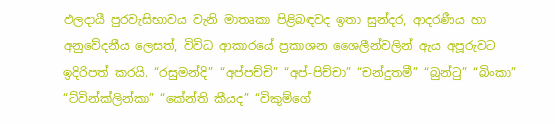ඵලදායී පුරවැසිභාවය වැනි මාතෘකා පිළිබඳවද ඉතා සුන්දර, ආදරණීය හා අනුවේදනීය ලෙසත්, විවිධ ආකාරයේ ප්‍රකාශන ශෛලීන්වලින් ඇය අපූරුවට ඉදිරිපත් කරයි. “රසුමන්දි” “අප්පච්චි” “අප්-පිච්චා” “චන්දුතමී” “බුන්ටු” “බිංකා” “ට්වින්ක්ලින්කා” “කේන්ති කීයද” “විකුම්ගේ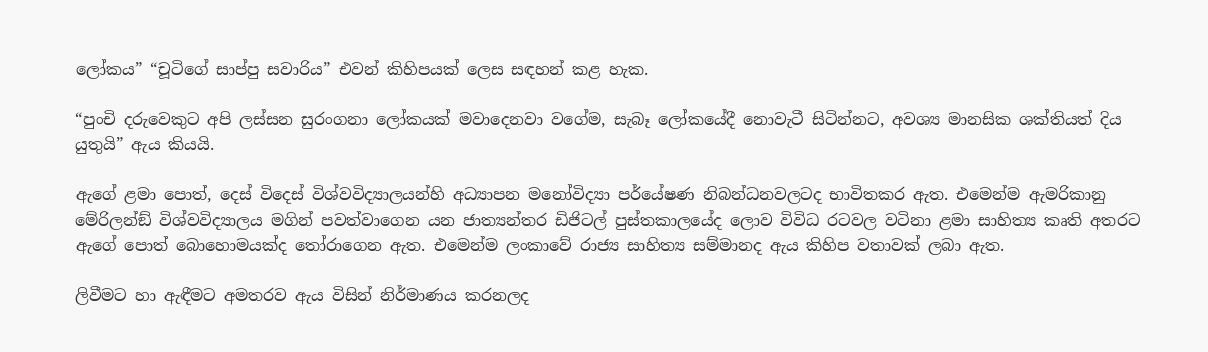ලෝකය” “චූටිගේ සාප්පු සවාරිය” එවන් කිහිපයක් ලෙස සඳහන් කළ හැක.

“පුංචි දරුවෙකුට අපි ලස්සන සුරංගනා ලෝකයක් මවාදෙනවා වගේම, සැබෑ ලෝකයේදී නොවැටී සිටින්නට, අවශ්‍ය මානසික ශක්තියත් දිය යුතුයි” ඇය කියයි.

ඇගේ ළමා පොත්, දෙස් විදෙස් විශ්වවිද්‍යාලයන්හි අධ්‍යාපන මනෝවිද්‍යා පර්යේෂණ නිබන්ධනවලටද භාවිතකර ඇත. එමෙන්ම ඇමරිකානු මේරිලන්ඞ් විශ්වවිද්‍යාලය මගින් පවත්වාගෙන යන ජාත්‍යන්තර ඩිජිටල් පුස්තකාලයේද ලොව විවිධ රටවල වටිනා ළමා සාහිත්‍ය කෘති අතරට ඇගේ පොත් බොහොමයක්ද තෝරාගෙන ඇත. එමෙන්ම ලංකාවේ රාජ්‍ය සාහිත්‍ය සම්මානද ඇය කිහිප වතාවක් ලබා ඇත.

ලිවීමට හා ඇඳීමට අමතරව ඇය විසින් නිර්මාණය කරනලද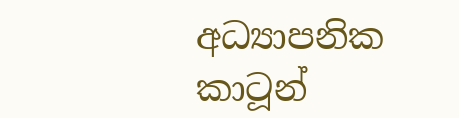අධ්‍යාපනික කාටූන්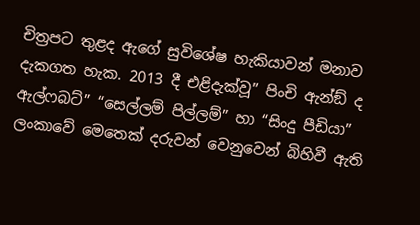චිත්‍රපට තුළද ඇගේ සුවිශේෂ හැකියාවන් මනාව දැකගත හැක. 2013 දී එළිදැක්වූ” පිංචි ඇන්ඞ් ද ඇල්ෆබට්” “සෙල්ලම් පිල්ලම්” හා “සිංදු පීඩියා” ලංකාවේ මෙතෙක් දරුවන් වෙනුවෙන් බිහිවී ඇති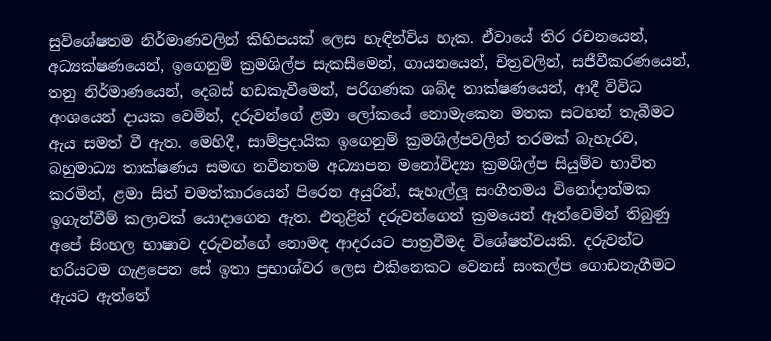සුවිශේෂතම නිර්මාණවලින් කිහිපයක් ලෙස හැඳින්විය හැක. ඒවායේ තිර රචනයෙන්, අධ්‍යක්ෂණයෙන්, ඉගෙනුම් ක්‍රමශිල්ප සැකසීමෙන්, ගායනයෙන්, චිත්‍රවලින්, සජීවීකරණයෙන්, තනු නිර්මාණයෙන්, දෙබස් හඩකැවීමෙන්, පරිගණක ශබ්ද තාක්ෂණයෙන්, ආදී විවිධ අංශයෙන් දායක වෙමින්, දරුවන්ගේ ළමා ලෝකයේ නොමැකෙන මතක සටහන් තැබීමට ඇය සමත් වී ඇත. මෙහිදී, සාම්ප්‍රදායික ඉගෙනුම් ක්‍රමශිල්පවලින් තරමක් බැහැරව, බහුමාධ්‍ය තාක්ෂණය සමඟ නවීනතම අධ්‍යාපන මනෝවිද්‍යා ක්‍රමශිල්ප සියුම්ව භාවිත කරමින්, ළමා සිත් චමත්කාරයෙන් පිරෙන අයුරින්, සැහැල්ලූ සංගීතමය විනෝදාත්මක ඉගැන්වීම් කලාවක් යොදාගෙන ඇත. එතුළින් දරුවන්ගෙන් ක්‍රමයෙන් ඈත්වෙමින් තිබුණු අපේ සිංහල භාෂාව දරුවන්ගේ නොමඳ ආදරයට පාත්‍රවීමද විශේෂත්වයකි. දරුවන්ට හරියටම ගැළපෙන සේ ඉතා ප්‍රභාශ්වර ලෙස එකිනෙකට වෙනස් සංකල්ප ගොඩනැගීමට ඇයට ඇත්තේ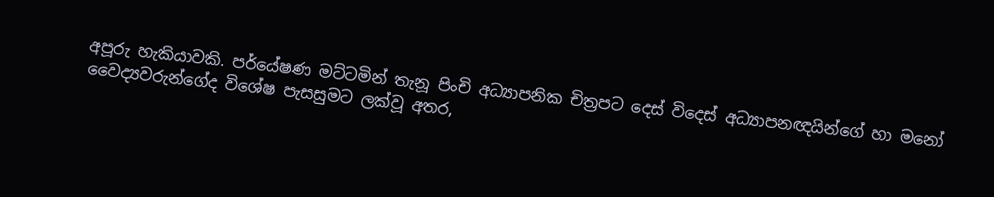අපූරු හැකියාවකි. පර්යේෂණ මට්ටමින් තැනූ පිංචි අධ්‍යාපනික චිත්‍රපට දෙස් විදෙස් අධ්‍යාපනඥයින්ගේ හා මනෝ වෛද්‍යවරුන්ගේද විශේෂ පැසසුමට ලක්වූ අතර,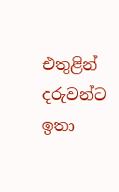එතුළින් දරුවන්ට ඉතා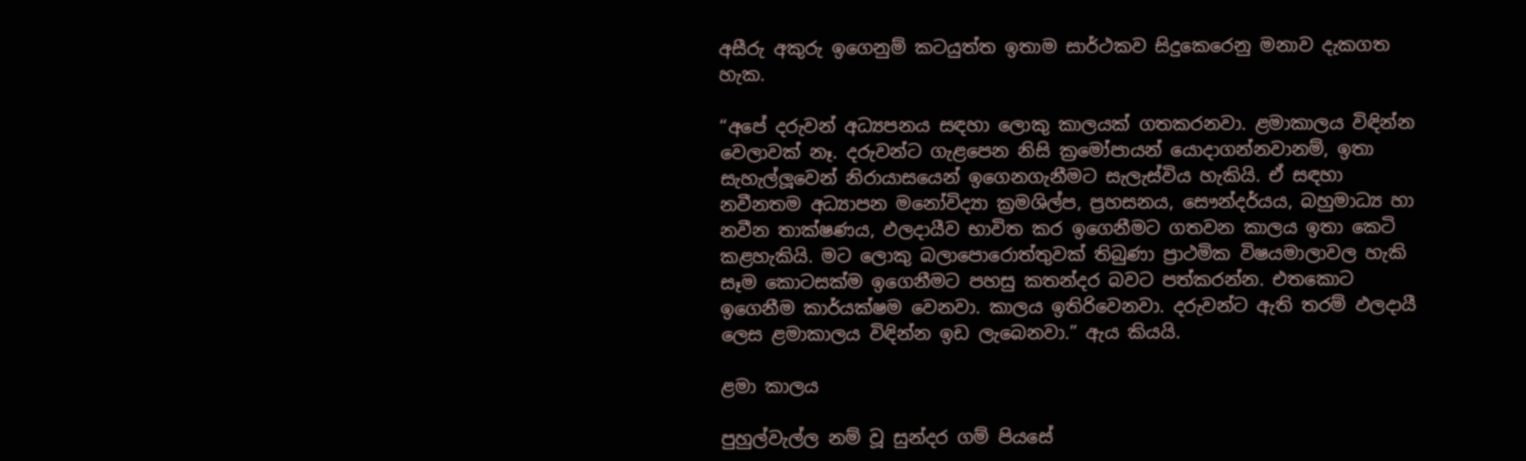අසීරු අකුරු ඉගෙනුම් කටයුත්ත ඉතාම සාර්ථකව සිදුකෙරෙනු මනාව දැකගත හැක.

“අපේ දරුවන් අධ්‍යපනය සඳහා ලොකු කාලයක් ගතකරනවා. ළමාකාලය විඳින්න වෙලාවක් නෑ. දරුවන්ට ගැළපෙන නිසි ක්‍රමෝපායන් යොදාගන්නවානම්, ඉතා සැහැල්ලූවෙන් නිරායාසයෙන් ඉගෙනගැනීමට සැලැස්විය හැකියි. ඒ සඳහා නවීනතම අධ්‍යාපන මනෝවිද්‍යා ක්‍රමශිල්ප, ප්‍රහසනය, සෞන්දර්යය, බහුමාධ්‍ය හා නවීන තාක්ෂණය, ඵලදායීව භාවිත කර ඉගෙනීමට ගතවන කාලය ඉතා කෙටි කළහැකියි. මට ලොකු බලාපොරොත්තුවක් තිබුණා ප්‍රාථමික විෂයමාලාවල හැකි සෑම කොටසක්ම ඉගෙනීමට පහසු කතන්දර බවට පත්කරන්න. එතකොට ඉගෙනීම කාර්යක්ෂම වෙනවා. කාලය ඉතිරිවෙනවා. දරුවන්ට ඇති තරම් ඵලදායී ලෙස ළමාකාලය විඳින්න ඉඩ ලැබෙනවා.” ඇය කියයි.

ළමා කාලය

පුහුල්වැල්ල නම් වූ සුන්දර ගම් පියසේ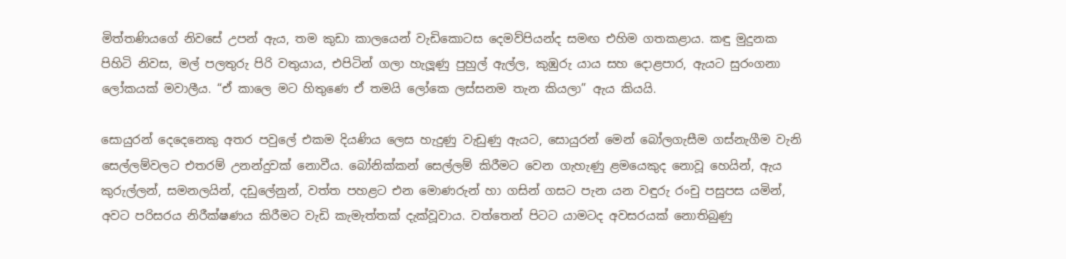මිත්තණියගේ නිවසේ උපන් ඇය, තම කුඩා කාලයෙන් වැඩිකොටස දෙමව්පියන්ද සමඟ එහිම ගතකළාය. කඳු මුදුනක පිහිටි නිවස, මල් පලතුරු පිරි වතුයාය, එපිටින් ගලා හැලූණු පුහුල් ඇල්ල, කුඹුරු යාය සහ දොළපාර, ඇයට සුරංගනා ලෝකයක් මවාලීය. “ඒ කාලෙ මට හිතුණෙ ඒ තමයි ලෝකෙ ලස්සනම තැන කියලා” ඇය කියයි.

සොයුරන් දෙදෙනෙකු අතර පවුලේ එකම දියණිය ලෙස හැදුණු වැඩුණු ඇයට, සොයුරන් මෙන් බෝලගැසීම ගස්නැගීම වැනි සෙල්ලම්වලට එතරම් උනන්දුවක් නොවීය. බෝනික්කන් සෙල්ලම් කිරීමට වෙන ගැහැණු ළමයෙකුද නොවූ හෙයින්, ඇය කුරුල්ලන්, සමනලයින්, දඩුලේනුන්, වත්ත පහළට එන මොණරුන් හා ගසින් ගසට පැන යන වඳුරු රංචු පසුපස යමින්, අවට පරිසරය නිරීක්ෂණය කිරීමට වැඩි කැමැත්තක් දැක්වූවාය. වත්තෙන් පිටට යාමටද අවසරයක් නොතිබුණු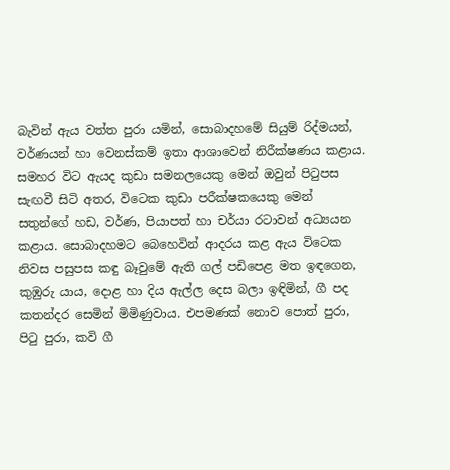බැවින් ඇය වත්ත පුරා යමින්, සොබාදහමේ සියුම් රිද්මයන්, වර්ණයන් හා වෙනස්කම් ඉතා ආශාවෙන් නිරීක්ෂණය කළාය. සමහර විට ඇයද කුඩා සමනලයෙකු මෙන් ඔවුන් පිටුපස සැඟවී සිටි අතර, විටෙක කුඩා පරීක්ෂකයෙකු මෙන් සතුන්ගේ හඩ, වර්ණ, පියාපත් හා චර්යා රටාවන් අධ්‍යයන කළාය. සොබාදහමට බෙහෙවින් ආදරය කළ ඇය විටෙක නිවස පසුපස කඳු බෑවුමේ ඇති ගල් පඩිපෙළ මත ඉඳගෙන, කුඹුරු යාය, දොළ හා දිය ඇල්ල දෙස බලා ඉඳිමින්, ගී පද කතන්දර සෙමින් මිමිණුවාය. එපමණක් නොව පොත් පුරා, පිටු පුරා, කවි ගී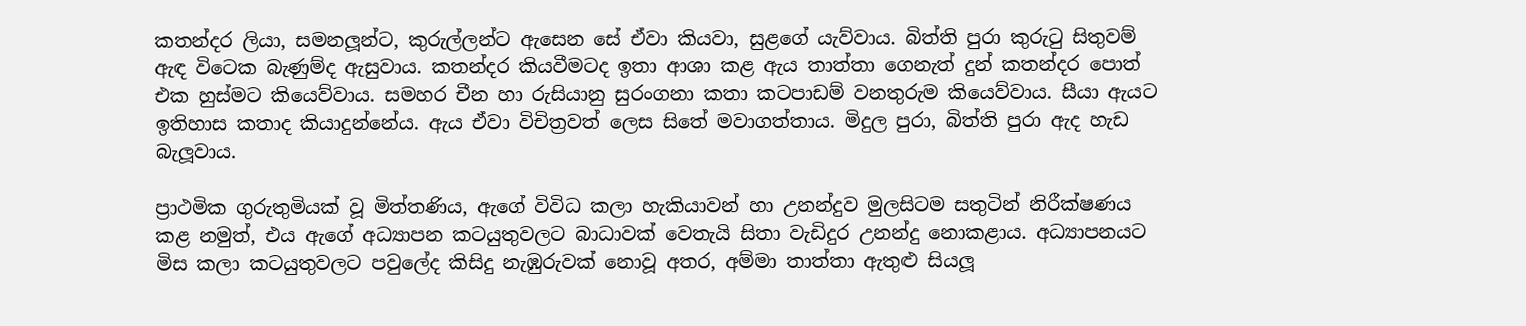කතන්දර ලියා, සමනලූන්ට, කුරුල්ලන්ට ඇසෙන සේ ඒවා කියවා, සුළගේ යැව්වාය. බිත්ති පුරා කුරුටු සිතුවම් ඇඳ විටෙක බැණුම්ද ඇසුවාය. කතන්දර කියවීමටද ඉතා ආශා කළ ඇය තාත්තා ගෙනැත් දුන් කතන්දර පොත් එක හුස්මට කියෙව්වාය. සමහර චීන හා රුසියානු සුරංගනා කතා කටපාඩම් වනතුරුම කියෙව්වාය. සීයා ඇයට ඉතිහාස කතාද කියාදුන්නේය. ඇය ඒවා විචිත්‍රවත් ලෙස සිතේ මවාගත්තාය. මිදුල පුරා, බිත්ති පුරා ඇද හැඩ බැලූවාය.

ප්‍රාථමික ගුරුතුමියක් වූ මිත්තණිය, ඇගේ විවිධ කලා හැකියාවන් හා උනන්දුව මුලසිටම සතුටින් නිරීක්ෂණය කළ නමුත්, එය ඇගේ අධ්‍යාපන කටයුතුවලට බාධාවක් වෙතැයි සිතා වැඩිදුර උනන්දු නොකළාය. අධ්‍යාපනයට මිස කලා කටයුතුවලට පවුලේද කිසිදු නැඹුරුවක් නොවූ අතර, අම්මා තාත්තා ඇතුළු සියලූ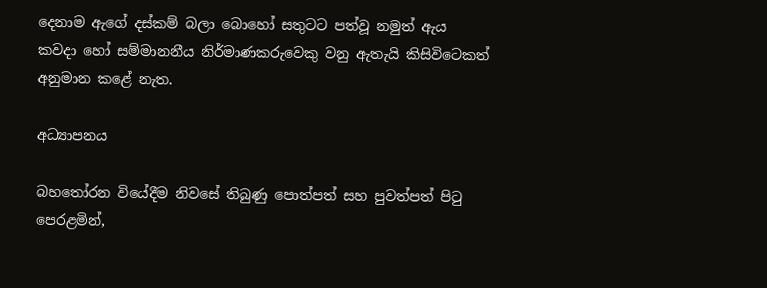දෙනාම ඇගේ දස්කම් බලා බොහෝ සතුටට පත්වූ නමුත් ඇය කවදා හෝ සම්මානනීය නිර්මාණකරුවෙකු වනු ඇතැයි කිසිවිටෙකත් අනුමාන කළේ නැත.

අධ්‍යාපනය

බහතෝරන වියේදීම නිවසේ තිබුණු පොත්පත් සහ පුවත්පත් පිටු පෙරළමින්,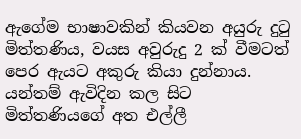ඇගේම භාෂාවකින් කියවන අයුරු දුටු මිත්තණිය, වයස අවුරුදු 2 ක් වීමටත් පෙර ඇයට අකුරු කියා දුන්නාය. යන්තම් ඇවිදින කල සිට මිත්තණියගේ අත එල්ලී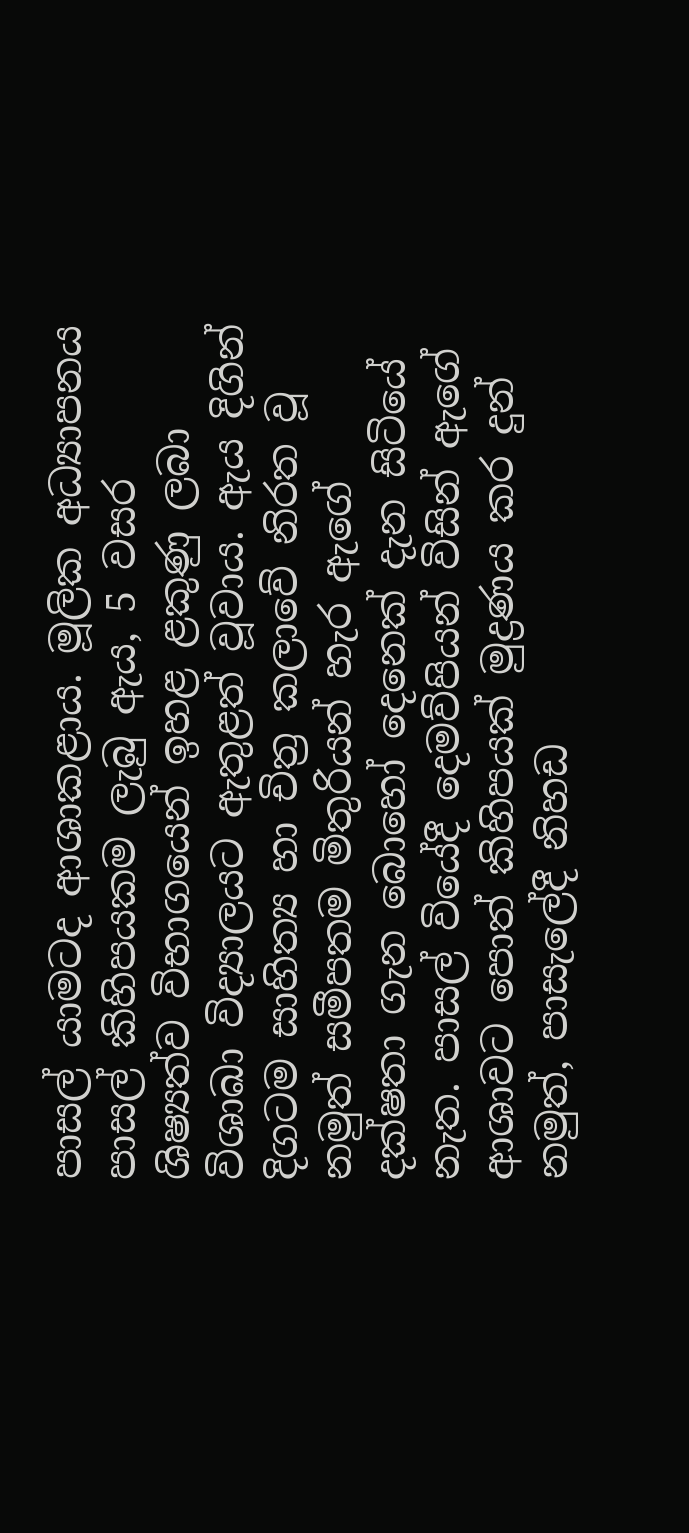පාසල් යාමටද ආශාකළාය. මූලික අධ්‍යාපනය පාසල් කිහිපයකම ලැබු ඇය, 5 වසර ශිෂ්‍යත්ව විභාගයෙන් ඉහළ ළකුණු ලබා විශාඛා විද්‍යාලයට ඇතුළත් වූවාය. ඇය දිගින් දිගටම සාහිත්‍ය හා චිත්‍ර කලාවේ නිරත වූ නමුත් සමීපතම මිතුරියන් හැර ඇගේ දක්ෂතා ගැන බොහෝ දෙනෙක් දැන සිටියේ නැත. පාසල් වියේදී දෙමව්පියන් විසින් ඇගේ ආශාවට පොත් කිහිපයක් මුද්‍රණය කර දුන් නමුත්, පාසැලේදී නිහඩ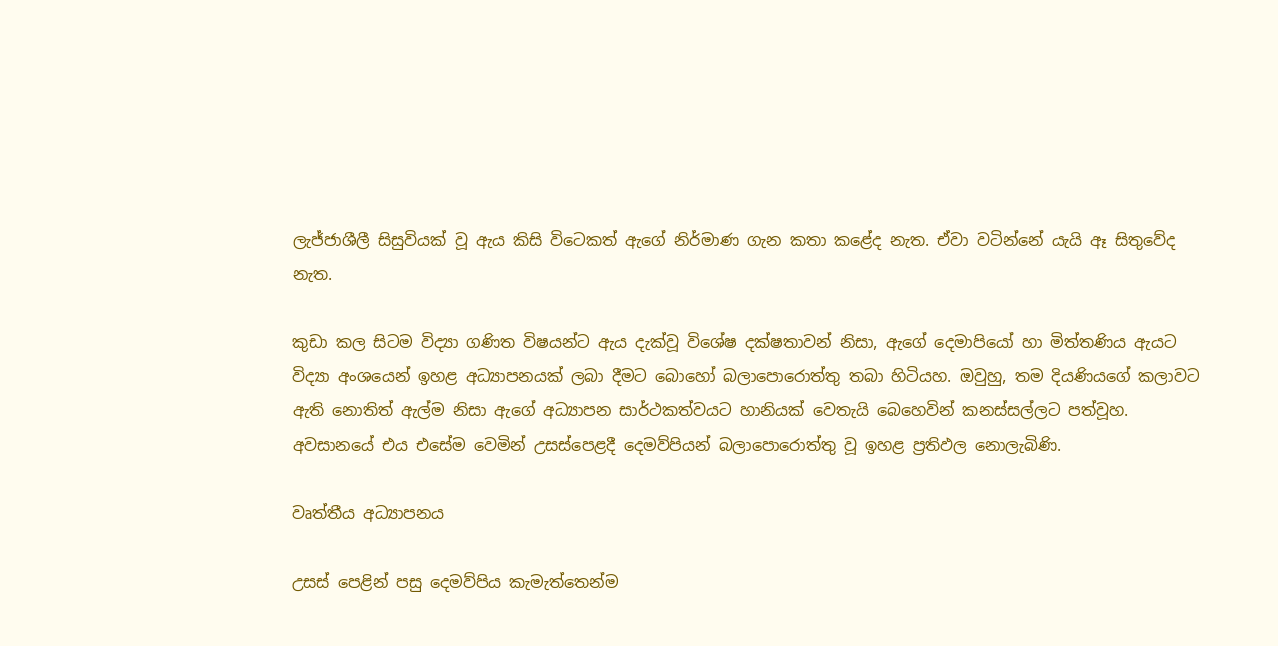ලැජ්ජාශීලී සිසුවියක් වූ ඇය කිසි විටෙකත් ඇගේ නිර්මාණ ගැන කතා කළේද නැත. ඒවා වටින්නේ යැයි ඈ සිතුවේද නැත.

කුඩා කල සිටම විද්‍යා ගණිත විෂයන්ට ඇය දැක්වූ විශේෂ දක්ෂතාවන් නිසා, ඇගේ දෙමාපියෝ හා මිත්තණිය ඇයට විද්‍යා අංශයෙන් ඉහළ අධ්‍යාපනයක් ලබා දීමට බොහෝ බලාපොරොත්තු තබා හිටියහ. ඔවුහු, තම දියණියගේ කලාවට ඇති නොතිත් ඇල්ම නිසා ඇගේ අධ්‍යාපන සාර්ථකත්වයට හානියක් වෙතැයි බෙහෙවින් කනස්සල්ලට පත්වූහ. අවසානයේ එය එසේම වෙමින් උසස්පෙළදී දෙමව්පියන් බලාපොරොත්තු වූ ඉහළ ප්‍රතිඵල නොලැබිණි.

වෘත්තීය අධ්‍යාපනය

උසස් පෙළින් පසු දෙමව්පිය කැමැත්තෙන්ම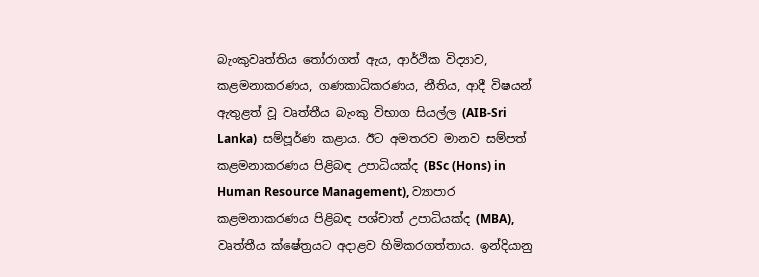බැංකුවෘත්තිය තෝරාගත් ඇය, ආර්ථික විද්‍යාව, කළමනාකරණය, ගණකාධිකරණය, නීතිය, ආදී විෂයන් ඇතුළත් වූ වෘත්තීය බැංකු විභාග සියල්ල (AIB-Sri Lanka)  සම්පූර්ණ කළාය. ඊට අමතරව මානව සම්පත් කළමනාකරණය පිළිබඳ උපාධියක්ද (BSc (Hons) in Human Resource Management), ව්‍යාපාර කළමනාකරණය පිළිබඳ පශ්චාත් උපාධියක්ද (MBA), වෘත්තීය ක්ෂේත්‍රයට අදාළව හිමිකරගත්තාය. ඉන්දියානු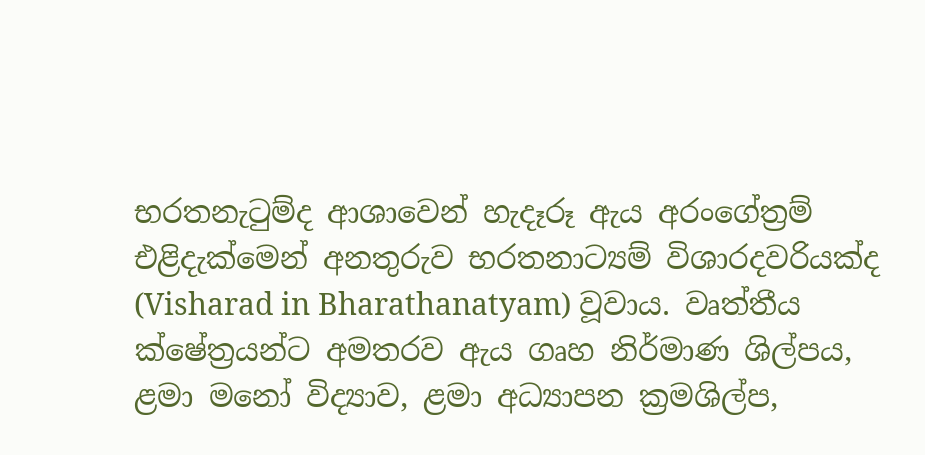භරතනැටුම්ද ආශාවෙන් හැදෑරූ ඇය අරංගේත්‍රම් එළිදැක්මෙන් අනතුරුව භරතනාට්‍යම් විශාරදවරියක්ද (Visharad in Bharathanatyam) වූවාය. වෘත්තීය ක්ෂේත්‍රයන්ට අමතරව ඇය ගෘහ නිර්මාණ ශිල්පය, ළමා මනෝ විද්‍යාව, ළමා අධ්‍යාපන ක්‍රමශිල්ප,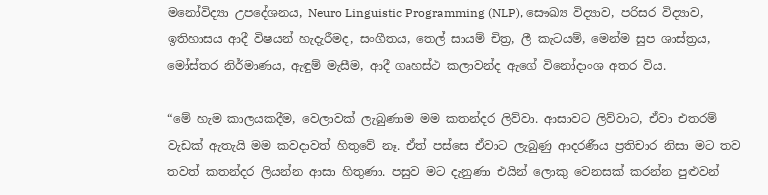මනෝවිද්‍යා උපදේශනය, Neuro Linguistic Programming (NLP), සෞඛ්‍ය විද්‍යාව, පරිසර විද්‍යාව, ඉතිහාසය ආදී විෂයන් හැදැරීමද, සංගීතය, තෙල් සායම් චිත්‍ර, ලී කැටයම්, මෙන්ම සුප ශාස්ත්‍රය, මෝස්තර නිර්මාණය, ඇඳුම් මැසීම, ආදී ගෘහස්ථ කලාවන්ද ඇගේ විනෝදාංශ අතර විය.

“මේ හැම කාලයකදීම, වෙලාවක් ලැබුණාම මම කතන්දර ලිව්වා. ආසාවට ලිව්වාට, ඒවා එතරම් වැඩක් ඇතැයි මම කවදාවත් හිතුවේ නෑ. ඒත් පස්සෙ ඒවාට ලැබුණු ආදරණීය ප්‍රතිචාර නිසා මට තව තවත් කතන්දර ලියන්න ආසා හිතුණා. පසුව මට දැනුණා එයින් ලොකු වෙනසක් කරන්න පුළුවන්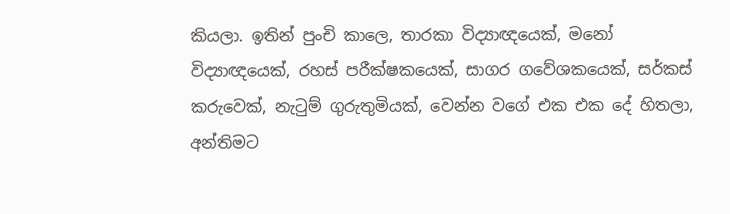කියලා. ඉතින් පුංචි කාලෙ, තාරකා විද්‍යාඥයෙක්, මනෝ විද්‍යාඥයෙක්, රහස් පරීක්ෂකයෙක්, සාගර ගවේශකයෙක්, සර්කස් කරුවෙක්, නැටුම් ගුරුතුමියක්, වෙන්න වගේ එක එක දේ හිතලා, අන්තිමට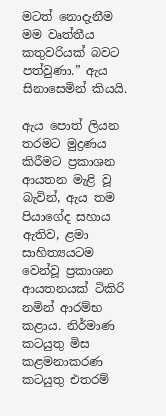මටත් නොදැනීම මම වෘත්තීය කතුවරියක් බවට පත්වුණා.” ඇය සිනාසෙමින් කියයි.

ඇය පොත් ලියන තරමට මුද්‍රණය කිරීමට ප්‍රකාශන ආයතන මැළි වූ බැවින්, ඇය තම පියාගේද සහාය ඇතිව, ළමා සාහිත්‍යයටම වෙන්වූ ප්‍රකාශන ආයතනයක් ටිකිරි නමින් ආරම්භ කළාය. නිර්මාණ කටයුතු මිස කළමනාකරණ කටයුතු එතරම්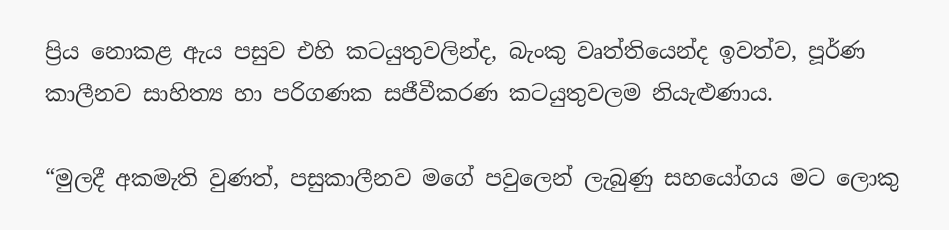ප්‍රිය නොකළ ඇය පසුව එහි කටයුතුවලින්ද, බැංකු වෘත්තියෙන්ද ඉවත්ව, පූර්ණ කාලීනව සාහිත්‍ය හා පරිගණක සජීවීකරණ කටයුතුවලම නියැළුණාය.

“මුලදී අකමැති වුණත්, පසුකාලීනව මගේ පවුලෙන් ලැබුණු සහයෝගය මට ලොකු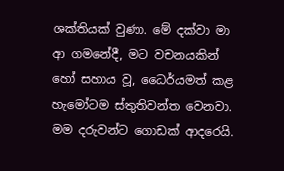ශක්තියක් වුණා. මේ දක්වා මා ආ ගමනේදී, මට වචනයකින් හෝ සහාය වූ, ධෛර්යමත් කළ හැමෝටම ස්තුතිවන්ත වෙනවා. මම දරුවන්ට ගොඩක් ආදරෙයි.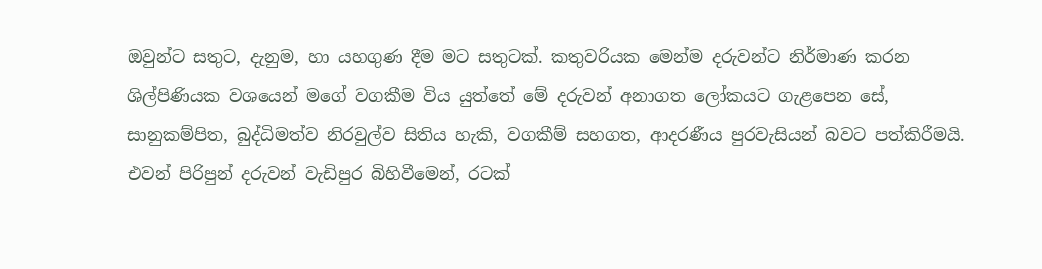ඔවුන්ට සතුට, දැනුම, හා යහගුණ දීම මට සතුටක්. කතුවරියක මෙන්ම දරුවන්ට නිර්මාණ කරන ශිල්පිණියක වශයෙන් මගේ වගකීම විය යුත්තේ මේ දරුවන් අනාගත ලෝකයට ගැළපෙන සේ, සානුකම්පිත, බුද්ධිමත්ව නිරවුල්ව සිතිය හැකි, වගකීම් සහගත, ආදරණීය පුරවැසියන් බවට පත්කිරීමයි. එවන් පිරිපුන් දරුවන් වැඩිපුර බිහිවීමෙන්, රටක්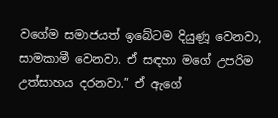වගේම සමාජයත් ඉබේටම දියුණූ වෙනවා, සාමකාමී වෙනවා. ඒ සඳහා මගේ උපරිම උත්සාහය දරනවා.” ඒ ඇගේ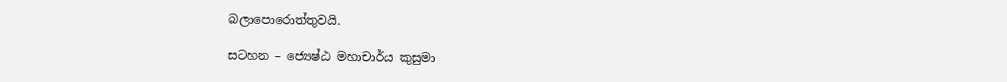බලාපොරොත්තුවයි.

සටහන – ජ්‍යෙෂ්ඨ මහාචාර්ය කුසුමා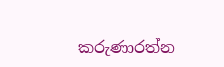කරුණාරත්න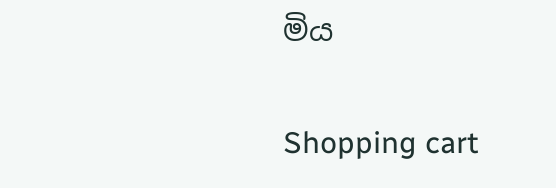මිය

Shopping cart